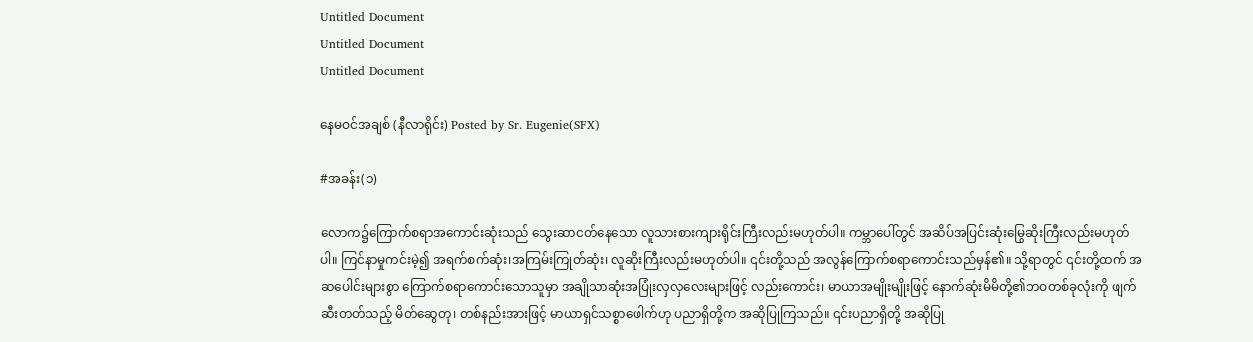Untitled Document
Untitled Document
Untitled Document

နေမဝင်အချစ် (နီလာရိုင်း) Posted by Sr. Eugenie(SFX)

#အခန်း(၁)

လောက၌ကြောက်စရာအကောင်းဆုံးသည် သွေးဆာငတ်နေသော လူသားစားကျားရိုင်းကြီးလည်းမဟုတ်ပါ။ ကမ္ဘာပေါ်တွင် အဆိပ်အပြင်းဆုံးမြွေဆိုးကြီးလည်းမဟုတ်ပါ။ ကြင်နာမှုကင်းမဲ့၍ အရက်စက်ဆုံး၊အကြမ်းကြုတ်ဆုံး၊ လူဆိုးကြီးလည်းမဟုတ်ပါ။ ၎င်းတို့သည် အလွန်ကြောက်စရာကောင်းသည်မှန်၏။ သို့ရာတွင် ၎င်းတို့ထက် အဆပေါင်းများစွာ ကြောက်စရာကောင်းသောသူမှာ အချိုသာဆုံးအပြုံးလှလှလေးများဖြင့် လည်းကောင်း၊ မာယာအမျိုးမျိုးဖြင့် နောက်ဆုံးမိမိတို့၏ဘဝတစ်ခုလုံးကို ဖျက်ဆီးတတ်သည့် မိတ်ဆွေတု၊ တစ်နည်းအားဖြင့် မာယာရှင်သစ္စာဖေါက်ဟု ပညာရှိတို့က အဆိုပြုကြသည်။ ၎င်းပညာရှိတို့ အဆိုပြု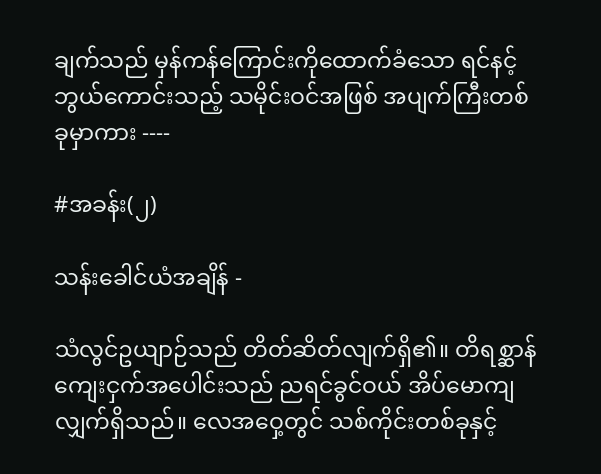ချက်သည် မှန်ကန်ကြောင်းကိုထောက်ခံသော ရင်နင့် ဘွယ်ကောင်းသည့် သမိုင်းဝင်အဖြစ် အပျက်ကြီးတစ်ခုမှာကား ----

#အခန်း(၂)

သန်းခေါင်ယံအချိန် -

သံလွင်ဥယျာဉ်သည် တိတ်ဆိတ်လျက်ရှိ၏။ တိရစ္ဆာန် ကျေးငှက်အပေါင်းသည် ညရင်ခွင်ဝယ် အိပ်မောကျလျှက်ရှိသည်။ လေအဝှေ့တွင် သစ်ကိုင်းတစ်ခုနှင့်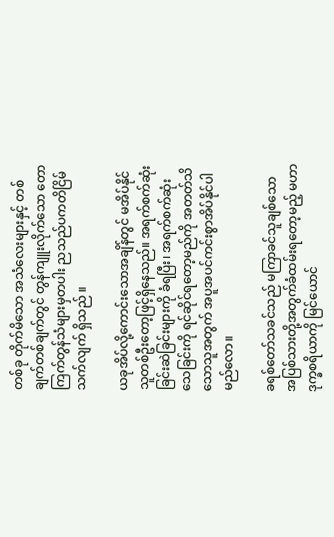တစ်ခု တိုက်မိသော အသံလေးများနှင့် တစ်ချက်တစ်ချက်တွင် တွန်ကျူးလိုက်သော တောကြက်တွန်သံများမှတပါး ညသည်ပကတိငြိမ်သက်လျက် ရှိသည် ။

ယခုအိပ်လို့ကောင်းသောအချိန်တွင် မအိပ်နိုင်သူတစ်ဦးတော့ဖြင့်ရှိနေသည်။ အရက်စက်ဆုံးခြင်းဆဲခြင်းများကို ခံရပြီး၊ အရက်စက်ဆုံးသေခြင်းကို ရင်ဆိုင်ရတော့မည်ကို အတတ်သိသောသူအတွက် အပူအပင်ကင်းစွာအိပ်နိုင်ပါမည်လော။

ခရစ်တော်သခင်သည် မကြာခင်သူချစ်သော အပြစ်သားတို့အတွက်ခံထမ်းရတော့မည့် မဟာဒုက္ခစရိယာကို မြင်ယောင်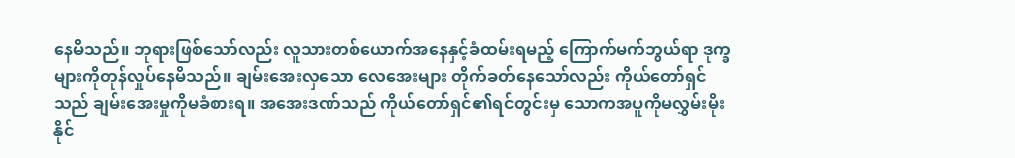နေမိသည်။ ဘုရားဖြစ်သော်လည်း လူသားတစ်ယောက်အနေနှင့်ခံထမ်းရမည့် ကြောက်မက်ဘွယ်ရာ ဒုက္ခများကိုတုန်လှုပ်နေမိသည်။ ချမ်းအေးလှသော လေအေးများ တိုက်ခတ်နေသော်လည်း ကိုယ်တော်ရှင်သည် ချမ်းအေးမှုကိုမခံစားရ။ အအေးဒဏ်သည် ကိုယ်တော်ရှင်၏ရင်တွင်းမှ သောကအပူကိုမလွှမ်းမိုးနိုင်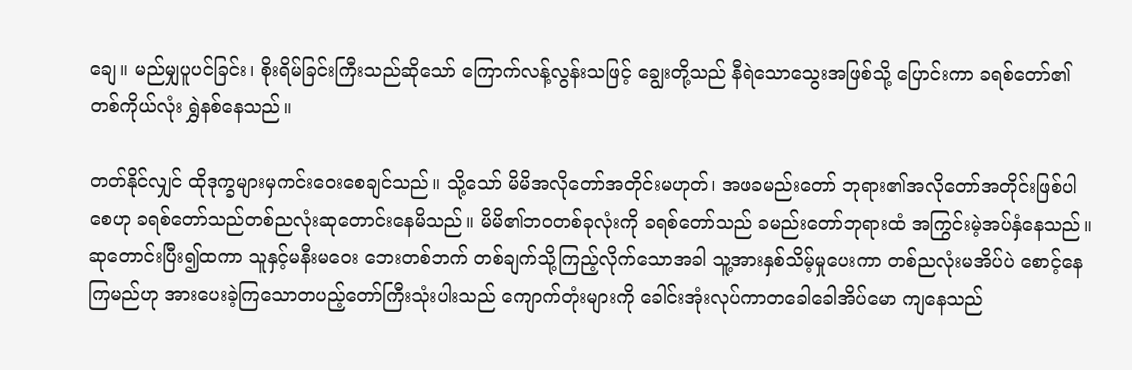ချေ။ မည်မျှပူပင်ခြင်း၊ စိုးရိမ်ခြင်းကြီးသည်ဆိုသော် ကြောက်လန့်လွန်းသဖြင့် ချွေးတို့သည် နီရဲသောသွေးအဖြစ်သို့ ပြောင်းကာ ခရစ်တော်၏ တစ်ကိုယ်လုံး ရွှဲနစ်နေသည်။

တတ်နိုင်လျှင် ထိုဒုက္ခများမှကင်းဝေးစေချင်သည်။ သို့သော် မိမိအလိုတော်အတိုင်းမဟုတ်၊ အဖခမည်းတော် ဘုရား၏အလိုတော်အတိုင်းဖြစ်ပါစေဟု ခရစ်တော်သည်တစ်ညလုံးဆုတောင်းနေမိသည်။ မိမိ၏ဘဝတစ်ခုလုံးကို ခရစ်တော်သည် ခမည်းတော်ဘုရားထံ အကြွင်းမဲ့အပ်နှံနေသည်။ ဆုတောင်းပြီး၍ထကာ သူနှင့်မနီးမဝေး ဘေးတစ်ဘက် တစ်ချက်သို့ကြည့်လိုက်သောအခါ သူ့အားနှစ်သိမ့်မှုပေးကာ တစ်ညလုံးမအိပ်ပဲ စောင့်နေကြမည်ဟု အားပေးခဲ့ကြသောတပည့်တော်ကြီးသုံးပါးသည် ကျောက်တုံးများကို ခေါင်းအုံးလုပ်ကာတခေါခေါအိပ်မော ကျနေသည်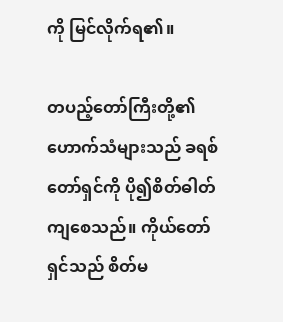ကို မြင်လိုက်ရ၏။

တပည့်တော်ကြီးတို့၏ဟောက်သံများသည် ခရစ်တော်ရှင်ကို ပို၍စိတ်ဓါတ်ကျစေသည်။ ကိုယ်တော်ရှင်သည် စိတ်မ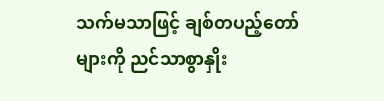သက်မသာဖြင့် ချစ်တပည့်တော်များကို ညင်သာစွာနှိုး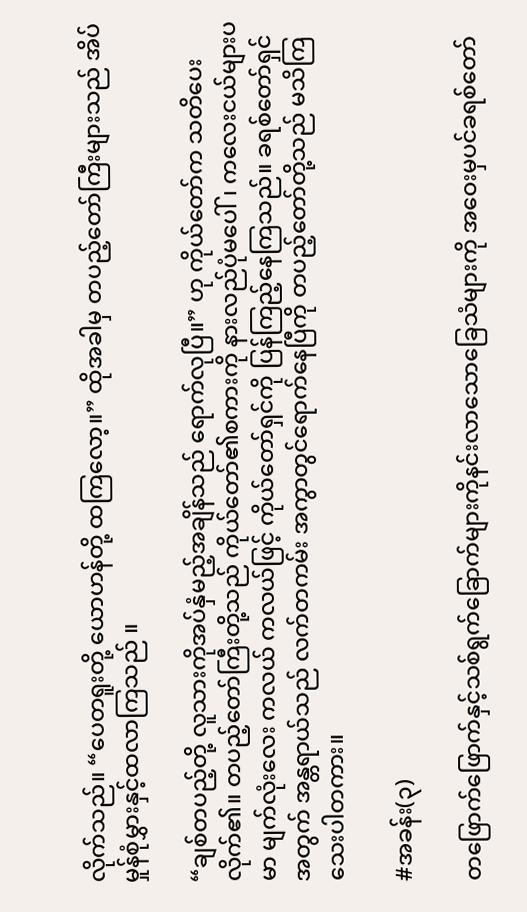လိုက်သည်။ “ပေတရူးတို့ ယောဟန်တို့ ထကြလော့။” ထိုအခါမှ တပည့်တော်ကြီးများသည် အိပ်မှုန်စုံမွှားနှင့်ထလာကြသည် ။

“ချစ်တပည့်တို့ လူသားကိုအပ်နှံမည့်အချိန်သည် ရောက်လုပြီ။” ဟု ကိုယ်တော်က သတိပေးလိုက်၏။ တပည့်တော်ကြီးတို့သည် ကိုယ်တော်၏စကားကို နားလည်ပုံမပေါ်၊ ကလေးငယ်များပမာ မျက်လုံးလေး ကလယ် ကလယ်ဖြင့် ကိုယ်တော်ရှင်ကို ပြန်ကြည့်နေကြသည်။ ခရစ်တော်ရှင်အတွက် အန္တရာယ်သည် လက်တကမ်း အကွာတွင်ရောက်နေပြီကို တပည့်တော်တို့သည် မသိကြသေးပါတကား။

#အခန်း(၃)

တဖြောက်ဖြောက်နှင့်သစ်ရွက်ခြောက်များကိုနင်းလာသောခြေသံများကို အဝေးမှပင်ခရစ်တော်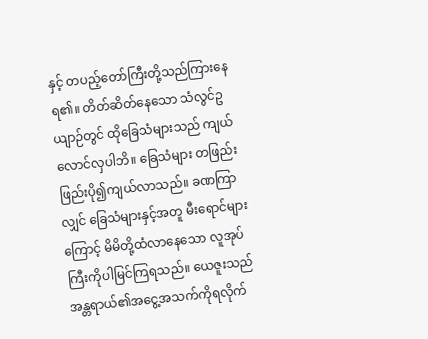နှင့် တပည့်တော်ကြီးတို့သည်ကြားနေရ၏။ တိတ်ဆိတ်နေသော သံလွင်ဥယျာဉ်တွင် ထိုခြေသံများသည် ကျယ်လောင်လှပါဘိ။ ခြေသံများ တဖြည်းဖြည်းပို၍ကျယ်လာသည်။ ခဏကြာလျှင် ခြေသံများနှင့်အတူ မီးရောင်များကြောင့် မိမိတို့ထံလာနေသော လူအုပ်ကြီးကိုပါမြင်ကြရသည်။ ယေဇူးသည် အန္တရာယ်၏အငွေ့အသက်ကိုရလိုက်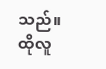သည်။ ထိုလူ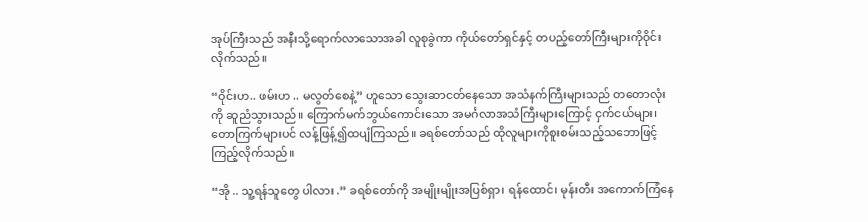အုပ်ကြီးသည် အနီးသို့ရောက်လာသောအခါ လူစုခွဲကာ ကိုယ်တော်ရှင်နှင့် တပည့်တော်ကြီးများကိုဝိုင်းလိုက်သည်။

“ဝိုင်းဟ.. ဖမ်းဟ .. မလွတ်စေနဲ့” ဟူသော သွေးဆာငတ်နေသော အသံနက်ကြီးများသည် တတောလုံးကို ဆူညံသွားသည်။ ကြောက်မက်ဘွယ်ကောင်းသော အမင်္ဂလာအသံကြီးများကြောင့် ငှက်ငယ်များ၊ တောကြက်များပင် လန့်ဖြန့်၍ထပျံကြသည်။ ခရစ်တော်သည် ထိုလူများကိုစူးစမ်းသည့်သဘောဖြင့် ကြည့်လိုက်သည်။

“အို .. သူ့ရန်သူတွေ ပါလား .” ခရစ်တော်ကို အမျိုးမျိုးအပြစ်ရှာ၊ ရန်ထောင်၊ မုန်းတီး အကောက်ကြံနေ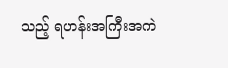သည့် ရဟန်းအကြီးအကဲ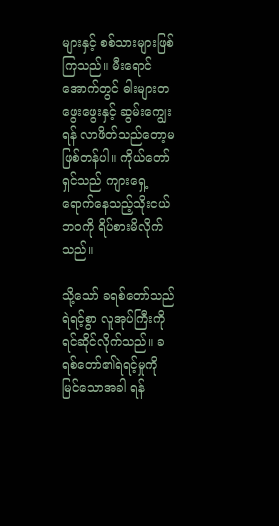များနှင့် စစ်သားများဖြစ်ကြသည်။ မီးရောင်အောက်တွင် ဓါးများတဖွေးဖွေးနှင့် ဆွမ်းကျွေးရန် လာဖိတ်သည်တော့မဖြစ်တန်ပါ။ ကိုယ်တော်ရှင်သည် ကျားရှေ့ရောက်နေသည့်သိုးငယ်ဘဝကို ရိပ်စားမိလိုက်သည်။

သို့သော် ခရစ်တော်သည်ရဲရင့်စွာ လူအုပ်ကြီးကိုရင်ဆိုင်လိုက်သည်။ ခရစ်တော်၏ရဲရင့်မှုကို မြင်သောအခါ ရန်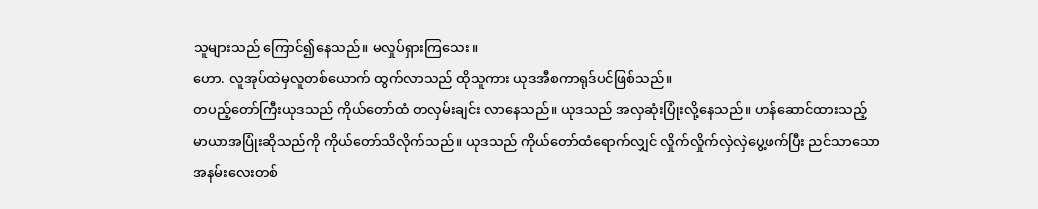သူများသည် ကြောင်၍နေသည်။ မလှုပ်ရှားကြသေး။
ဟော. လူအုပ်ထဲမှလူတစ်ယောက် ထွက်လာသည် ထိုသူကား ယုဒအီစကာရုဒ်ပင်ဖြစ်သည်။
တပည့်တော်ကြီးယုဒသည် ကိုယ်တော်ထံ တလှမ်းချင်း လာနေသည်။ ယုဒသည် အလှဆုံးပြုံးလို့နေသည်။ ဟန်ဆောင်ထားသည့် မာယာအပြုံးဆိုသည်ကို ကိုယ်တော်သိလိုက်သည်။ ယုဒသည် ကိုယ်တော်ထံရောက်လျှင် လှိုက်လှိုက်လှဲလှဲပွေ့ဖက်ပြီး ညင်သာသော အနမ်းလေးတစ်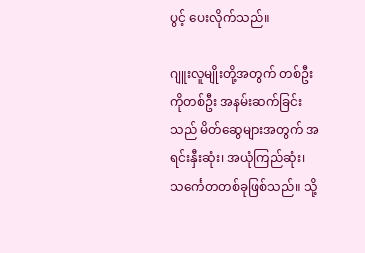ပွင့် ပေးလိုက်သည်။

ဂျူးလူမျိုးတို့အတွက် တစ်ဦးကိုတစ်ဦး အနမ်းဆက်ခြင်းသည် မိတ်ဆွေများအတွက် အရင်းနှီးဆုံး၊ အယုံကြည်ဆုံး၊ သင်္ကေတတစ်ခုဖြစ်သည်။ သို့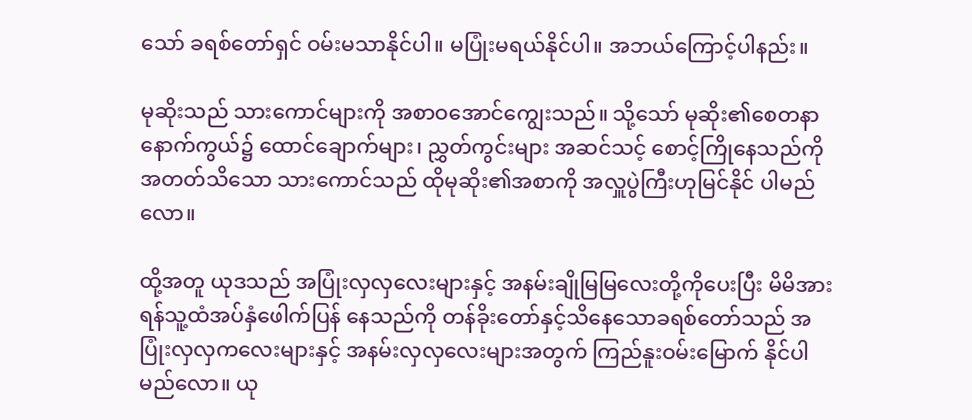သော် ခရစ်တော်ရှင် ဝမ်းမသာနိုင်ပါ။ မပြုံးမရယ်နိုင်ပါ။ အဘယ်ကြောင့်ပါနည်း။

မုဆိုးသည် သားကောင်များကို အစာဝအောင်ကျွေးသည်။ သို့သော် မုဆိုး၏စေတနာနောက်ကွယ်၌ ထောင်ချောက်များ၊ ညွှတ်ကွင်းများ အဆင်သင့် စောင့်ကြိုနေသည်ကို အတတ်သိသော သားကောင်သည် ထိုမုဆိုး၏အစာကို အလှူပွဲကြီးဟုမြင်နိုင် ပါမည်လော။

ထို့အတူ ယုဒသည် အပြုံးလှလှလေးများနှင့် အနမ်းချိုမြမြလေးတို့ကိုပေးပြီး မိမိအားရန်သူ့ထံအပ်နှံဖေါက်ပြန် နေသည်ကို တန်ခိုးတော်နှင့်သိနေသောခရစ်တော်သည် အပြုံးလှလှကလေးများနှင့် အနမ်းလှလှလေးများအတွက် ကြည်နူးဝမ်းမြောက် နိုင်ပါမည်လော။ ယု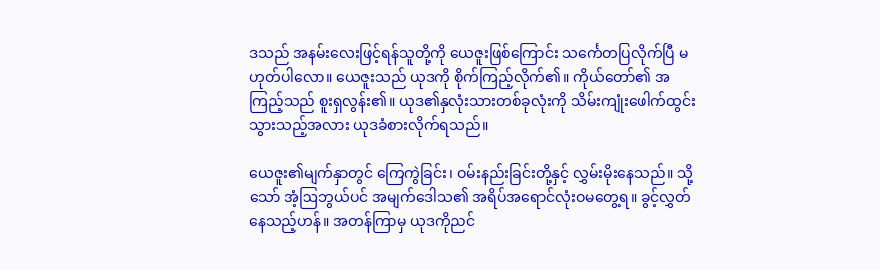ဒသည် အနမ်းလေးဖြင့်ရန်သူတို့ကို ယေဇူးဖြစ်ကြောင်း သင်္ကေတပြလိုက်ပြီ မဟုတ်ပါလော။ ယေဇူးသည် ယုဒကို စိုက်ကြည့်လိုက်၏။ ကိုယ်တော်၏ အကြည့်သည် စူးရှလွန်း၏။ ယုဒ၏နှလုံးသားတစ်ခုလုံးကို သိမ်းကျုံးဖေါက်ထွင်းသွားသည့်အလား ယုဒခံစားလိုက်ရသည်။

ယေဇူး၏မျက်နှာတွင် ကြေကွဲခြင်း၊ ဝမ်းနည်းခြင်းတို့နှင့် လွှမ်းမိုးနေသည်။ သို့သော် အံ့ဩဘွယ်ပင် အမျက်ဒေါသ၏ အရိပ်အရောင်လုံးဝမတွေ့ရ။ ခွင့်လွှတ်နေသည့်ဟန်။ အတန်ကြာမှ ယုဒကိုညင်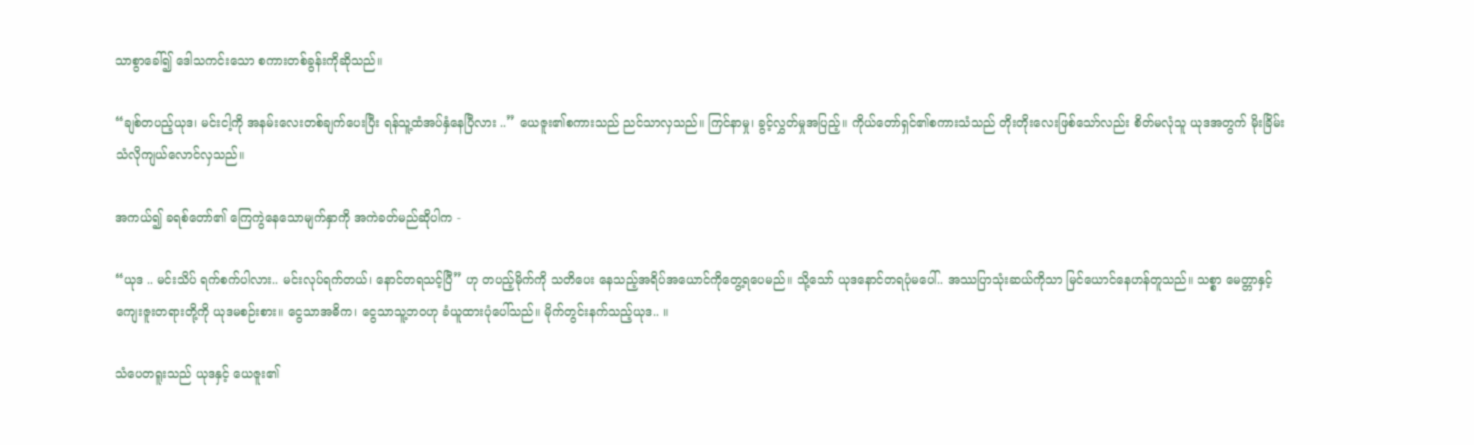သာစွာခေါ်၍ ဒေါသကင်းသော စကားတစ်ခွန်းကိုဆိုသည်။

“ချစ်တပည့်ယုဒ၊ မင်းငါ့ကို အနမ်းလေးတစ်ချက်ပေးပြီး ရန်သူ့ထံအပ်နှံနေပြီလား ..” ယေဇူး၏စကားသည် ညင်သာလှသည်။ ကြင်နာမှု၊ ခွင့်လွှတ်မှုအပြည့်။ ကိုယ်တော်ရှင်၏စကားသံသည် တိုးတိုးလေးဖြစ်သော်လည်း စိတ်မလုံသူ ယုဒအတွက် မိုးခြိမ်းသံလိုကျယ်လောင်လှသည်။

အကယ်၍ ခရစ်တော်၏ ကြေကွဲနေသောမျက်နှာကို အကဲခတ်မည်ဆိုပါက -

“ယုဒ .. မင်းသိပ် ရက်စက်ပါလား.. မင်းလုပ်ရက်တယ်၊ နောင်တရသင့်ပြီ” ဟု တပည့်မိုက်ကို သတိပေး နေသည့်အရိပ်အယောင်ကိုတွေ့ရပေမည်။ သို့သော် ယုဒနောင်တရပုံမပေါ်.. အဿပြာသုံးဆယ်ကိုသာ မြင်ယောင်နေဟန်တူသည်။ သစ္စာ မေတ္တာနှင့် ကျေးဇူးတရားတို့ကို ယုဒမစဉ်းစား။ ငွေသာအဓိက၊ ငွေသာသူ့ဘဝဟု ခံယူထားပုံပေါ်သည်။ မိုက်တွင်းနက်သည့်ယုဒ.. ။

သံပေတရူးသည် ယုဒနှင့် ယေဇူး၏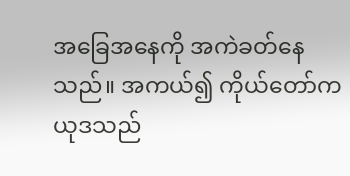အခြေအနေကို အကဲခတ်နေသည်။ အကယ်၍ ကိုယ်တော်က ယုဒသည်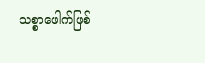သစ္စာဖေါက်ဖြစ်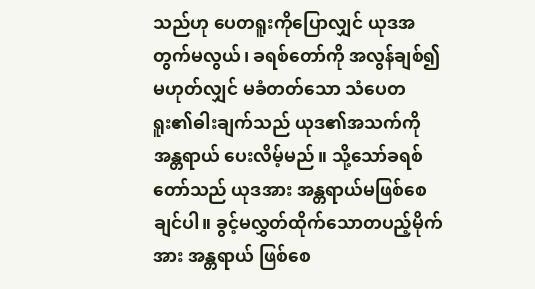သည်ဟု ပေတရူးကိုပြောလျှင် ယုဒအတွက်မလွယ်၊ ခရစ်တော်ကို အလွန်ချစ်၍ မဟုတ်လျှင် မခံတတ်သော သံပေတရူး၏ဓါးချက်သည် ယုဒ၏အသက်ကိုအန္တရာယ် ပေးလိမ့်မည်။ သို့သော်ခရစ်တော်သည် ယုဒအား အန္တရာယ်မဖြစ်စေချင်ပါ။ ခွင့်မလွှတ်ထိုက်သောတပည့်မိုက်အား အန္တရာယ် ဖြစ်စေ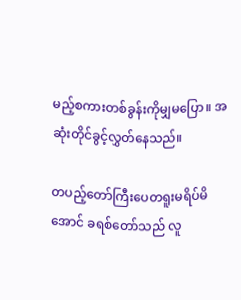မည့်စကားတစ်ခွန်းကိုမျှမပြော။ အဆုံးတိုင်ခွင့်လွှတ်နေသည်။

တပည့်တော်ကြီးပေတရူးမရိပ်မိအောင် ခရစ်တော်သည် လူ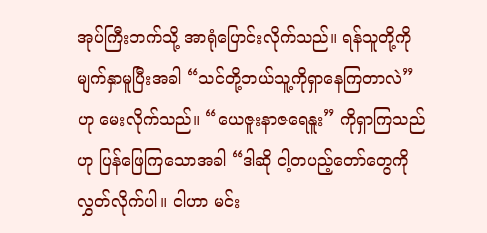အုပ်ကြီးဘက်သို့ အာရုံပြောင်းလိုက်သည်။ ရန်သူတို့ကို မျက်နှာမူပြီးအခါ “သင်တို့ဘယ်သူ့ကိုရှာနေကြတာလဲ” ဟု မေးလိုက်သည်။ “ယေဇူးနာဇရေနူး” ကိုရှာကြသည်ဟု ပြန်ဖြေကြသောအခါ “ဒါဆို ငါ့တပည့်တော်တွေကိုလွှတ်လိုက်ပါ။ ငါဟာ မင်း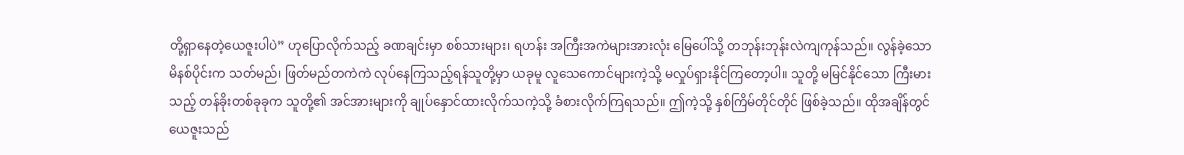တို့ရှာနေတဲ့ယေဇူးပါပဲ” ဟုပြောလိုက်သည့် ခဏချင်းမှာ စစ်သားများ၊ ရဟန်း အကြီးအကဲများအားလုံး မြေပေါ်သို့ တဘုန်းဘုန်းလဲကျကုန်သည်။ လွန်ခဲ့သော မိနစ်ပိုင်းက သတ်မည်၊ ဖြတ်မည်တကဲကဲ လုပ်နေကြသည့်ရန်သူတို့မှာ ယခုမူ လူသေကောင်များကဲ့သို့ မလှုပ်ရှားနိုင်ကြတော့ပါ။ သူတို့ မမြင်နိုင်သော ကြီးမားသည့် တန်ခိုးတစ်ခုခုက သူတို့၏ အင်အားများကို ချုပ်နှောင်ထားလိုက်သကဲ့သို့ ခံစားလိုက်ကြရသည်။ ဤကဲ့သို့ နှစ်ကြိမ်တိုင်တိုင် ဖြစ်ခဲ့သည်။ ထိုအချိန်တွင် ယေဇူးသည်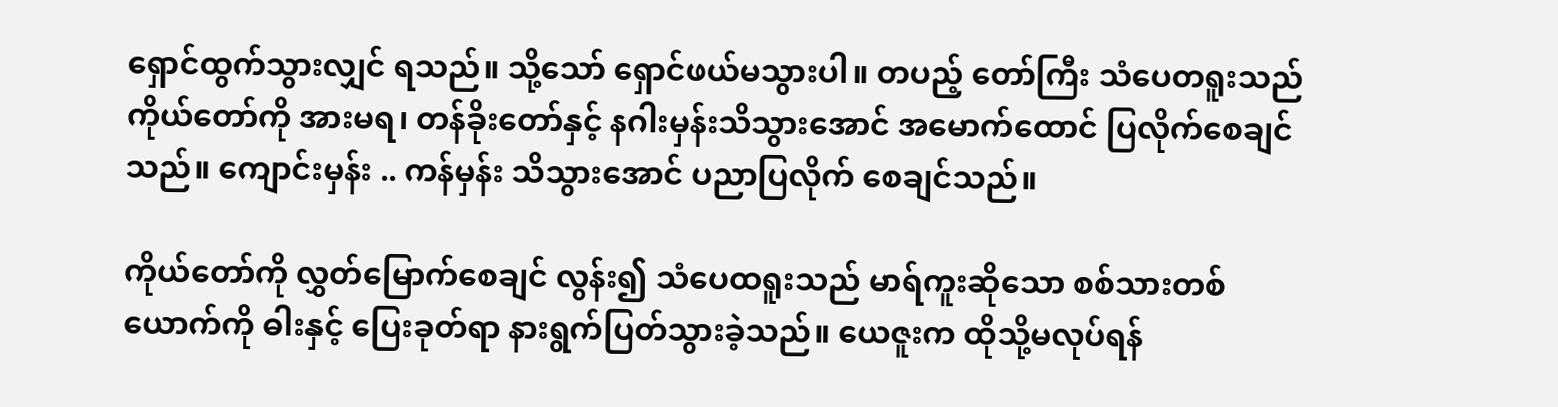ရှောင်ထွက်သွားလျှင် ရသည်။ သို့သော် ရှောင်ဖယ်မသွားပါ။ တပည့် တော်ကြီး သံပေတရူးသည် ကိုယ်တော်ကို အားမရ၊ တန်ခိုးတော်နှင့် နဂါးမှန်းသိသွားအောင် အမောက်ထောင် ပြလိုက်စေချင်သည်။ ကျောင်းမှန်း .. ကန်မှန်း သိသွားအောင် ပညာပြလိုက် စေချင်သည်။

ကိုယ်တော်ကို လွှတ်မြောက်စေချင် လွန်း၍ သံပေထရူးသည် မာရ်ကူးဆိုသော စစ်သားတစ်ယောက်ကို ဓါးနှင့် ပြေးခုတ်ရာ နားရွက်ပြတ်သွားခဲ့သည်။ ယေဇူးက ထိုသို့မလုပ်ရန်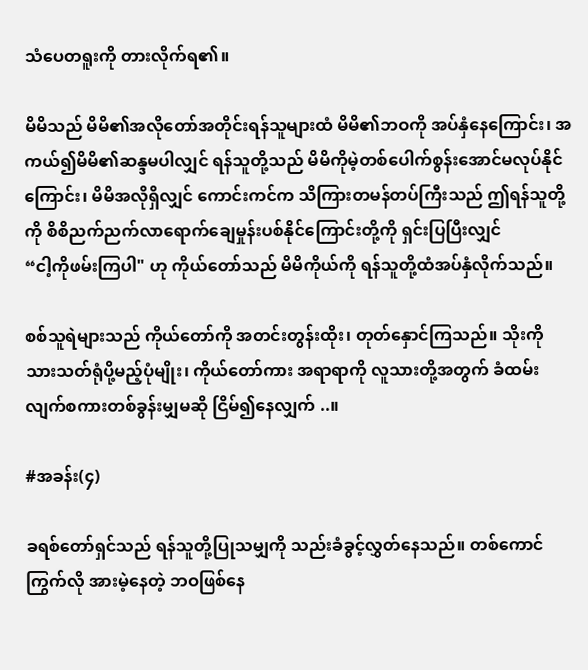သံပေတရူးကို တားလိုက်ရ၏။

မိမိသည် မိမိ၏အလိုတော်အတိုင်းရန်သူများထံ မိမိ၏ဘဝကို အပ်နှံနေကြောင်း၊ အကယ်၍မိမိ၏ဆန္ဒမပါလျှင် ရန်သူတို့သည် မိမိကိုမဲ့တစ်ပေါက်စွန်းအောင်မလုပ်နိုင်ကြောင်း၊ မိမိအလိုရှိလျှင် ကောင်းကင်က သိကြားတမန်တပ်ကြီးသည် ဤရန်သူတို့ကို စိစိညက်ညက်လာရောက်ချေမှုန်းပစ်နိုင်ကြောင်းတို့ကို ရှင်းပြပြီးလျှင်
“ငါ့ကိုဖမ်းကြပါ" ဟု ကိုယ်တော်သည် မိမိကိုယ်ကို ရန်သူတို့ထံအပ်နှံလိုက်သည်။

စစ်သူရဲများသည် ကိုယ်တော်ကို အတင်းတွန်းထိုး၊ တုတ်နှောင်ကြသည်။ သိုးကို သားသတ်ရုံပို့မည့်ပုံမျိုး၊ ကိုယ်တော်ကား အရာရာကို လူသားတို့အတွက် ခံထမ်းလျက်စကားတစ်ခွန်းမျှမဆို ငြိမ်၍နေလျှက် ..။

#အခန်း(၄)

ခရစ်တော်ရှင်သည် ရန်သူတို့ပြုသမျှကို သည်းခံခွင့်လွှတ်နေသည်။ တစ်ကောင်ကြွက်လို အားမဲ့နေတဲ့ ဘဝဖြစ်နေ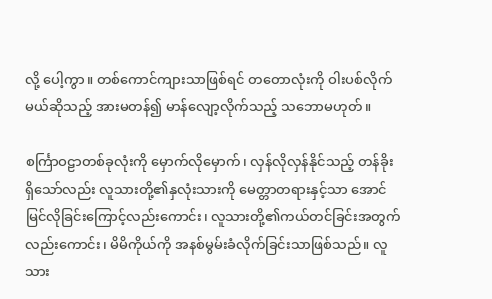လို့ ပေါ့ကွာ။ တစ်ကောင်ကျားသာဖြစ်ရင် တတောလုံးကို ဝါးပစ်လိုက်မယ်ဆိုသည့် အားမတန်၍ မာန်လျော့လိုက်သည့် သဘောမဟုတ်။

စင်္ကြာဝဠာတစ်ခုလုံးကို မှောက်လိုမှောက်၊ လှန်လိုလှန်နိုင်သည့် တန်ခိုးရှိသော်လည်း လူသားတို့၏နှလုံးသားကို မေတ္တာတရားနှင့်သာ အောင်မြင်လိုခြင်းကြောင့်လည်းကောင်း၊ လူသားတို့၏ကယ်တင်ခြင်းအတွက်လည်းကောင်း၊ မိမိကိုယ်ကို အနစ်မွမ်းခံလိုက်ခြင်းသာဖြစ်သည်။ လူသား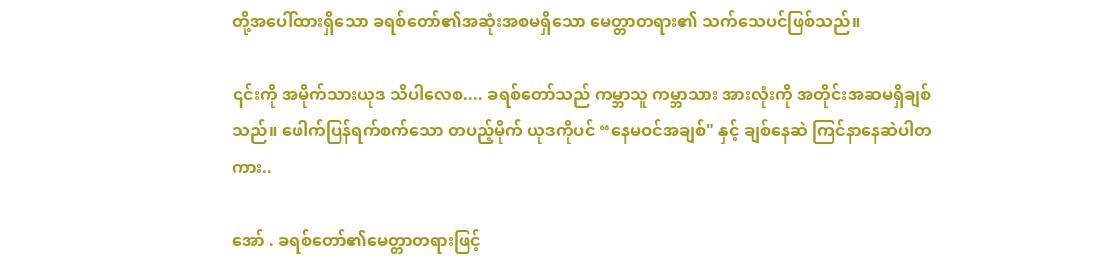တို့အပေါ်ထားရှိသော ခရစ်တော်၏အဆုံးအစမရှိသော မေတ္တာတရား၏ သက်သေပင်ဖြစ်သည်။

၎င်းကို အမိုက်သားယုဒ သိပါလေစ.... ခရစ်တော်သည် ကမ္ဘာသူ ကမ္ဘာသား အားလုံးကို အတိုင်းအဆမရှိချစ်သည်။ ဖေါက်ပြန်ရက်စက်သော တပည့်မိုက် ယုဒကိုပင် “နေမဝင်အချစ်" နှင့် ချစ်နေဆဲ ကြင်နာနေဆဲပါတကား..

အော် . ခရစ်တော်၏မေတ္တာတရားဖြင့်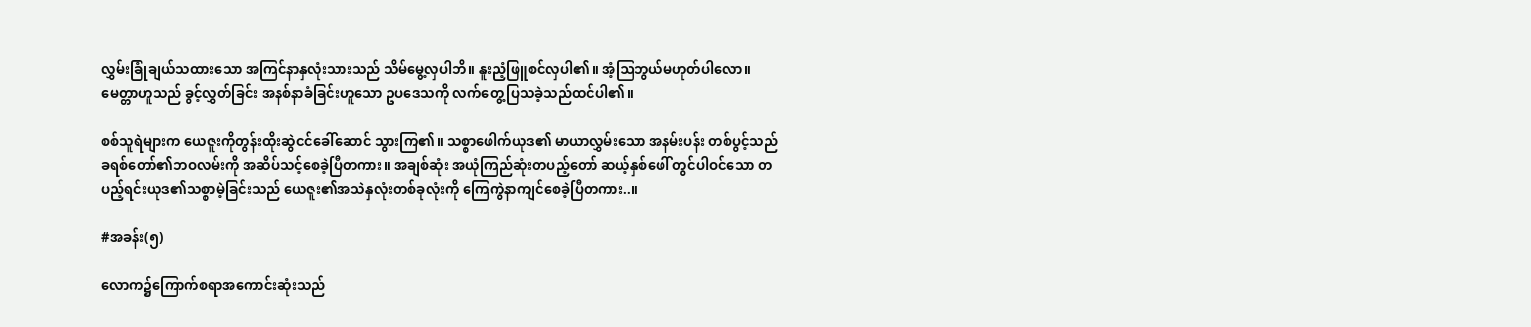လွှမ်းခြုံချယ်သထားသော အကြင်နာနှလုံးသားသည် သိမ်မွေ့လှပါဘိ။ နူးညံ့ဖြူစင်လှပါ၏။ အံ့ဩဘွယ်မဟုတ်ပါလော။ မေတ္တာဟူသည် ခွင့်လွှတ်ခြင်း အနစ်နာခံခြင်းဟူသော ဥပဒေသကို လက်တွေ့ပြသခဲ့သည်ထင်ပါ၏။

စစ်သူရဲများက ယေဇူးကိုတွန်းထိုးဆွဲငင်ခေါ်ဆောင် သွားကြ၏။ သစ္စာဖေါက်ယုဒ၏ မာယာလွှမ်းသော အနမ်းပန်း တစ်ပွင့်သည် ခရစ်တော်၏ဘဝလမ်းကို အဆိပ်သင့်စေခဲ့ပြီတကား။ အချစ်ဆုံး အယုံကြည်ဆုံးတပည့်တော် ဆယ့်နှစ်ဖေါ် တွင်ပါဝင်သော တပည့်ရင်းယုဒ၏သစ္စာမဲ့ခြင်းသည် ယေဇူး၏အသဲနှလုံးတစ်ခုလုံးကို ကြေကွဲနာကျင်စေခဲ့ပြီတကား..။

#အခန်း(၅)

လောက၌ကြောက်စရာအကောင်းဆုံးသည်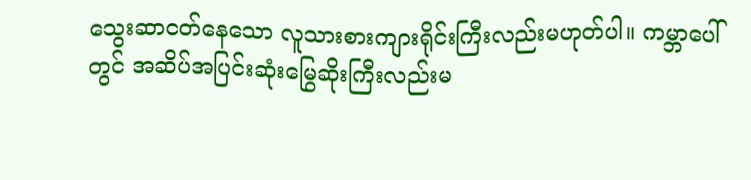သွေးဆာငတ်နေသော လူသားစားကျားရိုင်းကြီးလည်းမဟုတ်ပါ။ ကမ္ဘာပေါ်တွင် အဆိပ်အပြင်းဆုံးမြွေဆိုးကြီးလည်းမ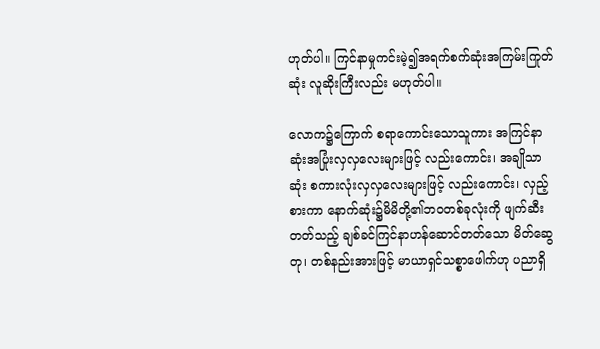ဟုတ်ပါ။ ကြင်နာမှုကင်းမဲ့၍အရက်စက်ဆုံးအကြမ်းကြုတ်ဆုံး လူဆိုးကြီးလည်း မဟုတ်ပါ။

လောက၌ကြောက် စရာကောင်းသောသူကား အကြင်နာဆုံးအပြုံးလှလှလေးများဖြင့် လည်းကောင်း၊ အချိုသာဆုံး စကားလုံးလှလှလေးများဖြင့် လည်းကောင်း၊ လှည့်စားကာ နောက်ဆုံး၌မိမိတို့၏ဘဝတစ်ခုလုံးကို ဖျက်ဆီးတတ်သည့် ချစ်ခင်ကြင်နာဟန်ဆောင်တတ်သော မိတ်ဆွေတု၊ တစ်နည်းအားဖြင့် မာယာရှင်သစ္စာဖေါက်ဟု ပညာရှိ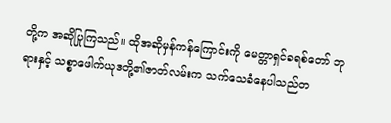တို့က အဆိုပြုကြသည်။ ထိုအဆိုမှန်ကန်ကြောင်းကို မေတ္တာရှင်ခရစ်တော် ဘုရားနှင့် သစ္စာဖေါက်ယုဒတို့၏ဇာတ်လမ်းက သက်သေခံနေပါသည်တ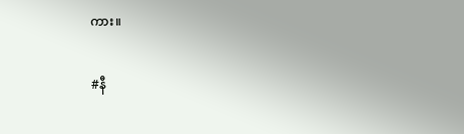ကား။

#နီ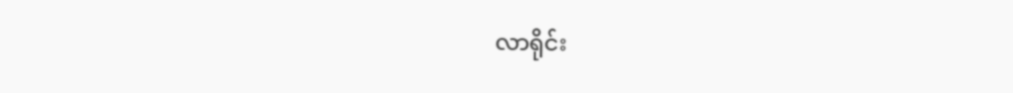လာရိုင်း